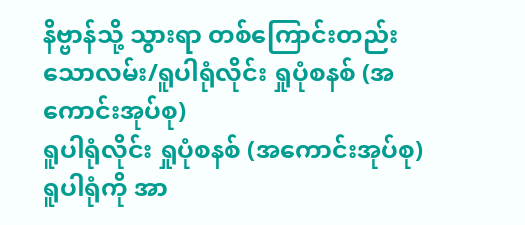နိဗ္ဗာန်သို့ သွားရာ တစ်ကြောင်းတည်းသောလမ်း/ရူပါရုံလိုင်း ရှုပုံစနစ် (အကောင်းအုပ်စု)
ရူပါရုံလိုင်း ရှုပုံစနစ် (အကောင်းအုပ်စု)
ရူပါရုံကို အာ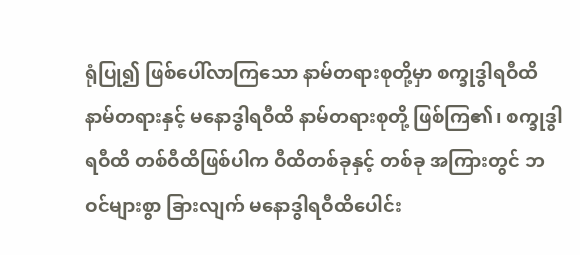ရုံပြု၍ ဖြစ်ပေါ်လာကြသော နာမ်တရားစုတို့မှာ စက္ခုဒွါရဝီထိနာမ်တရားနှင့် မနောဒွါရဝီထိ နာမ်တရားစုတို့ ဖြစ်ကြ၏၊ စက္ခုဒွါရဝီထိ တစ်ဝီထိဖြစ်ပါက ဝီထိတစ်ခုနှင့် တစ်ခု အကြားတွင် ဘဝင်များစွာ ခြားလျက် မနောဒွါရဝီထိပေါင်း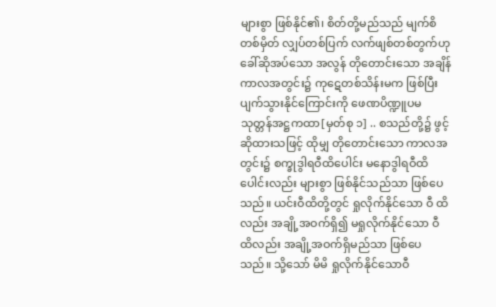များစွာ ဖြစ်နိုင်၏၊ စိတ်တို့မည်သည် မျက်စိတစ်မှိတ် လျှပ်တစ်ပြက် လက်ဖျစ်တစ်တွက်ဟု ခေါ်ဆိုအပ်သော အလွန် တိုတောင်းသော အချိန်ကာလအတွင်း၌ ကုဋေတစ်သိန်းမက ဖြစ်ပြီး ပျက်သွားနိုင်ကြောင်းကို ဖေဏပိဏ္ဍူပမသုတ္တန်အဋ္ဌကထာ[မှတ်စု ၁] .. စသည်တို့၌ ဖွင့်ဆိုထားသဖြင့် ထိုမျှ တိုတောင်းသော ကာလအတွင်း၌ စက္ခုဒွါရဝီထိပေါင်း မနောဒွါရဝီထိပေါင်းလည်း များစွာ ဖြစ်နိုင်သည်သာ ဖြစ်ပေသည်။ ယင်းဝီထိတို့တွင် ရှုလိုက်နိုင်သော ဝီ ထိလည်း အချို့အဝက်ရှိ၍ မရှုလိုက်နိုင်သော ဝီထိလည်း အချို့အဝက်ရှိမည်သာ ဖြစ်ပေသည်။ သို့သော် မိမိ ရှုလိုက်နိုင်သောဝီ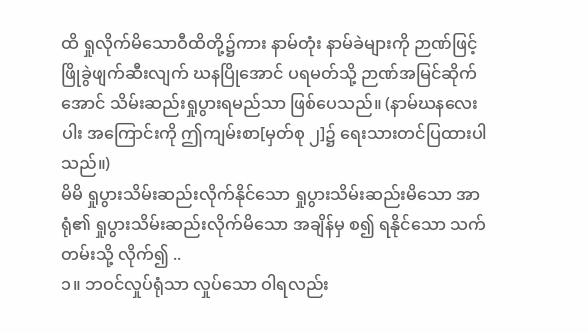ထိ ရှုလိုက်မိသောဝီထိတို့၌ကား နာမ်တုံး နာမ်ခဲများကို ဉာဏ်ဖြင့် ဖြိုခွဲဖျက်ဆီးလျက် ဃနပြိုအောင် ပရမတ်သို့ ဉာဏ်အမြင်ဆိုက်အောင် သိမ်းဆည်းရှုပွားရမည်သာ ဖြစ်ပေသည်။ (နာမ်ဃနလေးပါး အကြောင်းကို ဤကျမ်းစာ[မှတ်စု ၂]၌ ရေးသားတင်ပြထားပါသည်။)
မိမိ ရှုပွားသိမ်းဆည်းလိုက်နိုင်သော ရှုပွားသိမ်းဆည်းမိသော အာရုံ၏ ရှုပွားသိမ်းဆည်းလိုက်မိသော အချိန်မှ စ၍ ရနိုင်သော သက်တမ်းသို့ လိုက်၍ ..
၁။ ဘဝင်လှုပ်ရုံသာ လှုပ်သော ဝါရလည်း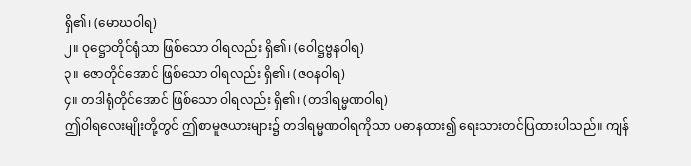ရှိ၏၊ (မောဃဝါရ)
၂။ ဝုဋ္ဌောတိုင်ရုံသာ ဖြစ်သော ဝါရလည်း ရှိ၏၊ (ဝေါဋ္ဌဗ္ဗနဝါရ)
၃။ ဇောတိုင်အောင် ဖြစ်သော ဝါရလည်း ရှိ၏၊ (ဇဝနဝါရ)
၄။ တဒါရုံတိုင်အောင် ဖြစ်သော ဝါရလည်း ရှိ၏၊ (တဒါရမ္မဏဝါရ)
ဤဝါရလေးမျိုးတို့တွင် ဤစာမူဇယားများ၌ တဒါရမ္မဏဝါရကိုသာ ပဓာနထား၍ ရေးသားတင်ပြထားပါသည်။ ကျန်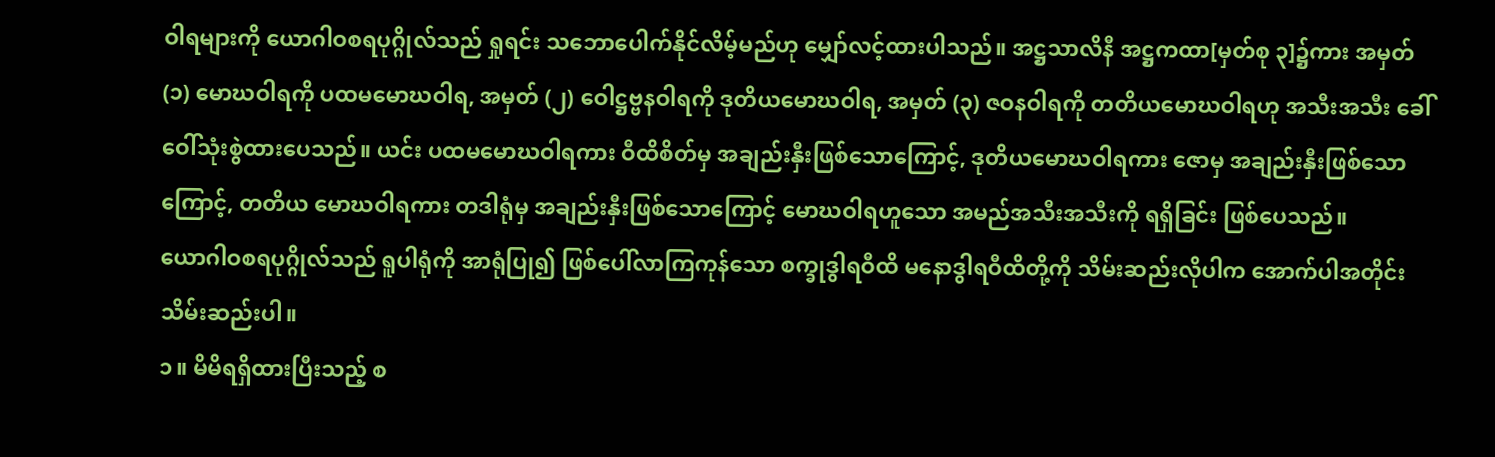ဝါရများကို ယောဂါဝစရပုဂ္ဂိုလ်သည် ရှုရင်း သဘောပေါက်နိုင်လိမ့်မည်ဟု မျှော်လင့်ထားပါသည်။ အဋ္ဌသာလိနီ အဋ္ဌကထာ[မှတ်စု ၃]၌ကား အမှတ် (၁) မောဃဝါရကို ပထမမောဃဝါရ, အမှတ် (၂) ဝေါဋ္ဌဗ္ဗနဝါရကို ဒုတိယမောဃဝါရ, အမှတ် (၃) ဇဝနဝါရကို တတိယမောဃဝါရဟု အသီးအသီး ခေါ်ဝေါ်သုံးစွဲထားပေသည်။ ယင်း ပထမမောဃဝါရကား ဝီထိစိတ်မှ အချည်းနှီးဖြစ်သောကြောင့်, ဒုတိယမောဃဝါရကား ဇောမှ အချည်းနှီးဖြစ်သောကြောင့်, တတိယ မောဃဝါရကား တဒါရုံမှ အချည်းနှီးဖြစ်သောကြောင့် မောဃဝါရဟူသော အမည်အသီးအသီးကို ရရှိခြင်း ဖြစ်ပေသည်။
ယောဂါဝစရပုဂ္ဂိုလ်သည် ရူပါရုံကို အာရုံပြု၍ ဖြစ်ပေါ်လာကြကုန်သော စက္ခုဒွါရဝီထိ မနောဒွါရဝီထိတို့ကို သိမ်းဆည်းလိုပါက အောက်ပါအတိုင်း သိမ်းဆည်းပါ။
၁။ မိမိရရှိထားပြီးသည့် စ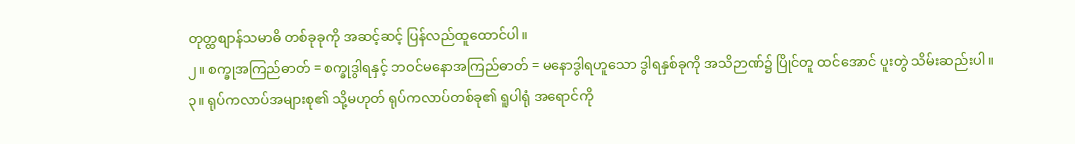တုတ္ထစျာန်သမာဓိ တစ်ခုခုကို အဆင့်ဆင့် ပြန်လည်ထူထောင်ပါ။
၂။ စက္ခုအကြည်ဓာတ် = စက္ခုဒွါရနှင့် ဘဝင်မနောအကြည်ဓာတ် = မနောဒွါရဟူသော ဒွါရနှစ်ခုကို အသိဉာဏ်၌ ပြိုင်တူ ထင်အောင် ပူးတွဲ သိမ်းဆည်းပါ။
၃။ ရုပ်ကလာပ်အများစု၏ သို့မဟုတ် ရုပ်ကလာပ်တစ်ခု၏ ရူပါရုံ အရောင်ကို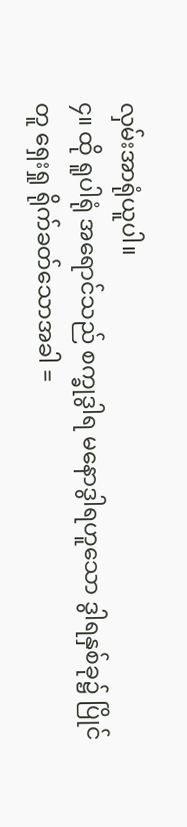လှမ်းအာရုံယူပါ။
၄။ ထို ရူပါရုံ အရောင်သည် စက္ခုဒွါရ မနောဒွါရဟူသော ဒွါရနှစ်ခု၌ ပြိုင်တူ ရှေးရှု ရိုက်ခတ်သောအခါ =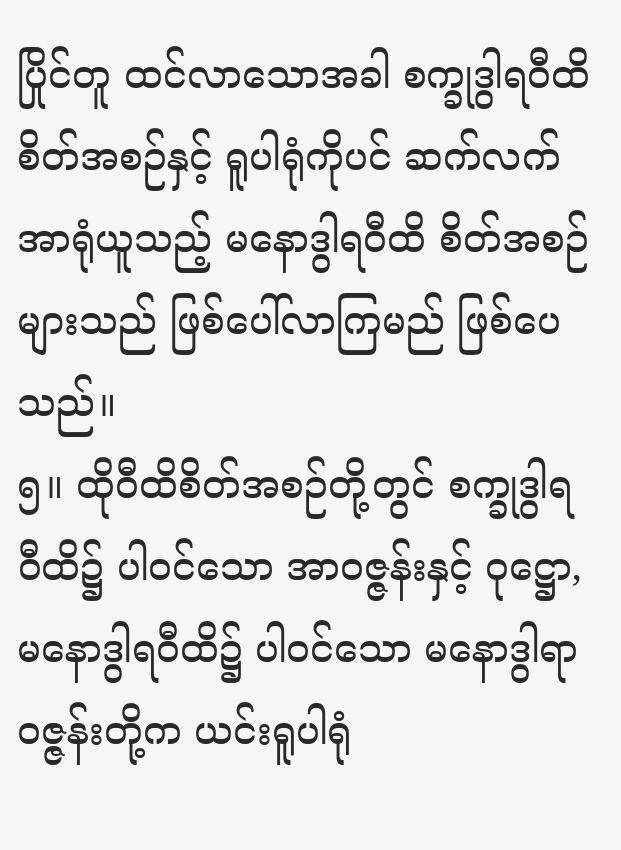ပြိုင်တူ ထင်လာသောအခါ စက္ခုဒွါရဝီထိစိတ်အစဉ်နှင့် ရူပါရုံကိုပင် ဆက်လက် အာရုံယူသည့် မနောဒွါရဝီထိ စိတ်အစဉ်များသည် ဖြစ်ပေါ်လာကြမည် ဖြစ်ပေသည်။
၅။ ထိုဝီထိစိတ်အစဉ်တို့တွင် စက္ခုဒွါရဝီထိ၌ ပါဝင်သော အာဝဇ္ဇန်းနှင့် ဝုဋ္ဌော, မနောဒွါရဝီထိ၌ ပါဝင်သော မနောဒွါရာဝဇ္ဇန်းတို့က ယင်းရူပါရုံ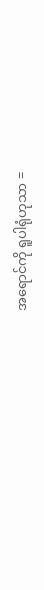အရောင်ကို ရူပါရုံဟုသာ =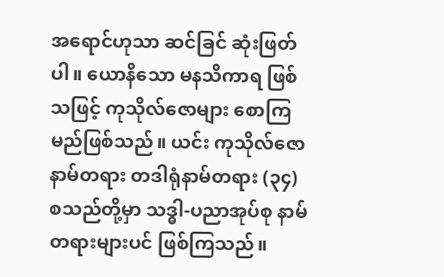အရောင်ဟုသာ ဆင်ခြင် ဆုံးဖြတ်ပါ။ ယောနိသော မနသိကာရ ဖြစ်သဖြင့် ကုသိုလ်ဇောများ စောကြမည်ဖြစ်သည်။ ယင်း ကုသိုလ်ဇောနာမ်တရား တဒါရုံနာမ်တရား (၃၄) စသည်တို့မှာ သဒ္ဓါ-ပညာအုပ်စု နာမ်တရားများပင် ဖြစ်ကြသည်။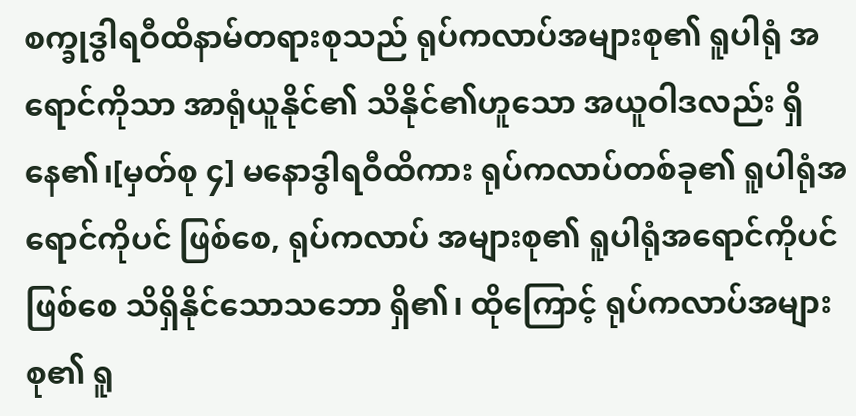စက္ခုဒွါရဝီထိနာမ်တရားစုသည် ရုပ်ကလာပ်အများစု၏ ရူပါရုံ အရောင်ကိုသာ အာရုံယူနိုင်၏ သိနိုင်၏ဟူသော အယူဝါဒလည်း ရှိနေ၏၊[မှတ်စု ၄] မနောဒွါရဝီထိကား ရုပ်ကလာပ်တစ်ခု၏ ရူပါရုံအရောင်ကိုပင် ဖြစ်စေ, ရုပ်ကလာပ် အများစု၏ ရူပါရုံအရောင်ကိုပင်ဖြစ်စေ သိရှိနိုင်သောသဘော ရှိ၏၊ ထိုကြောင့် ရုပ်ကလာပ်အများစု၏ ရူ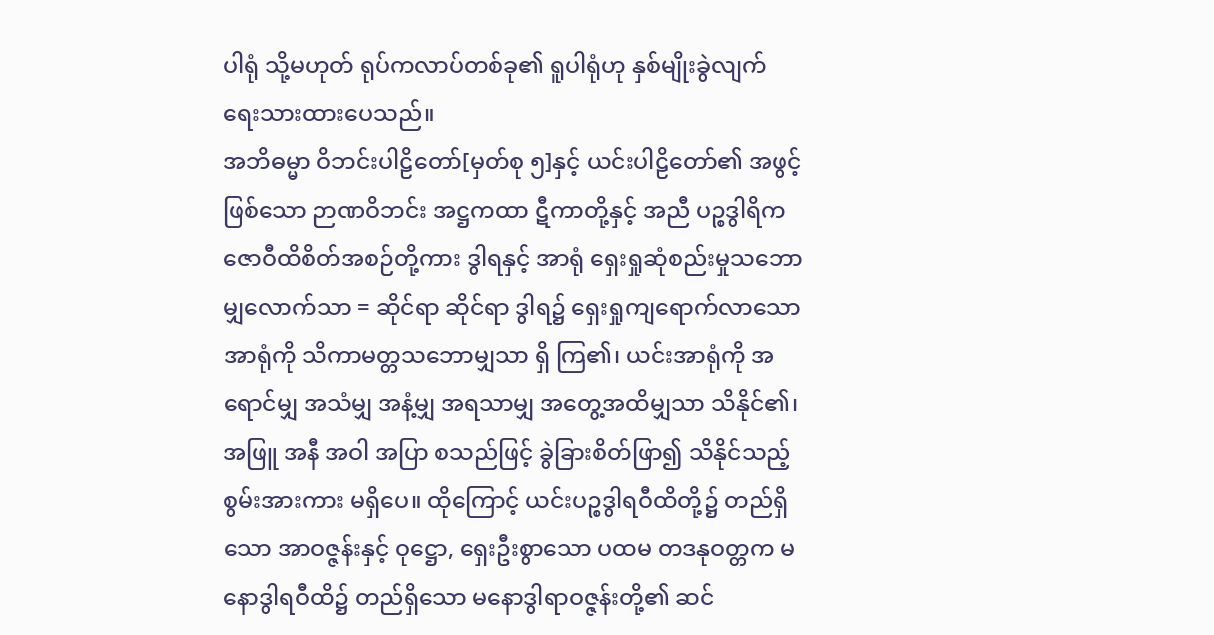ပါရုံ သို့မဟုတ် ရုပ်ကလာပ်တစ်ခု၏ ရူပါရုံဟု နှစ်မျိုးခွဲလျက် ရေးသားထားပေသည်။
အဘိဓမ္မာ ဝိဘင်းပါဠိတော်[မှတ်စု ၅]နှင့် ယင်းပါဠိတော်၏ အဖွင့်ဖြစ်သော ဉာဏဝိဘင်း အဋ္ဌကထာ ဋီကာတို့နှင့် အညီ ပဉ္စဒွါရိကဇောဝီထိစိတ်အစဉ်တို့ကား ဒွါရနှင့် အာရုံ ရှေးရှုဆုံစည်းမှုသဘောမျှလောက်သာ = ဆိုင်ရာ ဆိုင်ရာ ဒွါရ၌ ရှေးရှုကျရောက်လာသော အာရုံကို သိကာမတ္တသဘောမျှသာ ရှိ ကြ၏၊ ယင်းအာရုံကို အရောင်မျှ အသံမျှ အနံ့မျှ အရသာမျှ အတွေ့အထိမျှသာ သိနိုင်၏၊ အဖြူ အနီ အဝါ အပြာ စသည်ဖြင့် ခွဲခြားစိတ်ဖြာ၍ သိနိုင်သည့် စွမ်းအားကား မရှိပေ။ ထိုကြောင့် ယင်းပဉ္စဒွါရဝီထိတို့၌ တည်ရှိသော အာဝဇ္ဇန်းနှင့် ဝုဋ္ဌော, ရှေးဦးစွာသော ပထမ တဒနုဝတ္တက မနောဒွါရဝီထိ၌ တည်ရှိသော မနောဒွါရာဝဇ္ဇန်းတို့၏ ဆင်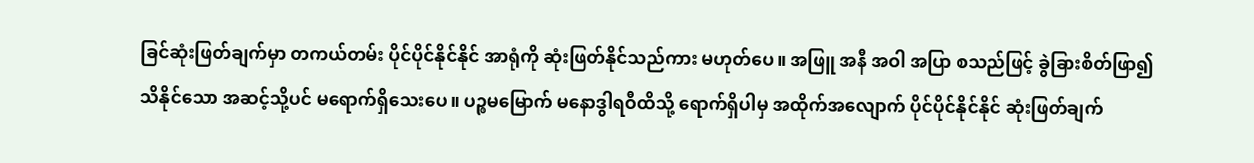ခြင်ဆုံးဖြတ်ချက်မှာ တကယ်တမ်း ပိုင်ပိုင်နိုင်နိုင် အာရုံကို ဆုံးဖြတ်နိုင်သည်ကား မဟုတ်ပေ။ အဖြူ အနီ အဝါ အပြာ စသည်ဖြင့် ခွဲခြားစိတ်ဖြာ၍ သိနိုင်သော အဆင့်သို့ပင် မရောက်ရှိသေးပေ။ ပဉ္စမမြောက် မနောဒွါရဝီထိသို့ ရောက်ရှိပါမှ အထိုက်အလျောက် ပိုင်ပိုင်နိုင်နိုင် ဆုံးဖြတ်ချက်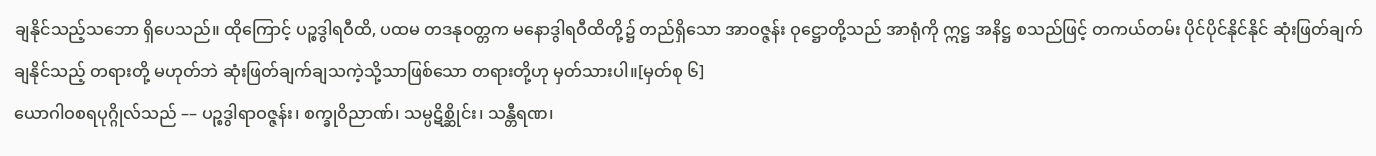ချနိုင်သည့်သဘော ရှိပေသည်။ ထိုကြောင့် ပဉ္စဒွါရဝီထိ, ပထမ တဒနုဝတ္တက မနောဒွါရဝီထိတို့၌ တည်ရှိသော အာဝဇ္ဇန်း ဝုဋ္ဌောတို့သည် အာရုံကို ဣဋ္ဌ အနိဋ္ဌ စသည်ဖြင့် တကယ်တမ်း ပိုင်ပိုင်နိုင်နိုင် ဆုံးဖြတ်ချက် ချနိုင်သည့် တရားတို့ မဟုတ်ဘဲ ဆုံးဖြတ်ချက်ချသကဲ့သို့သာဖြစ်သော တရားတို့ဟု မှတ်သားပါ။[မှတ်စု ၆]
ယောဂါဝစရပုဂ္ဂိုလ်သည် –– ပဉ္စဒွါရာဝဇ္ဇန်း၊ စက္ခုဝိညာဏ်၊ သမ္ပဋိစ္ဆိုင်း၊ သန္တီရဏ၊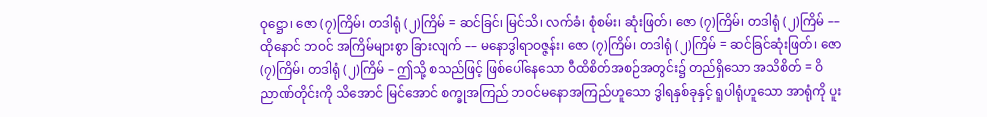ဝုဋ္ဌော၊ ဇော (၇)ကြိမ်၊ တဒါရုံ (၂)ကြိမ် = ဆင်ခြင်၊ မြင်သိ၊ လက်ခံ၊ စုံစမ်း၊ ဆုံးဖြတ်၊ ဇော (၇)ကြိမ်၊ တဒါရုံ (၂)ကြိမ် –– ထိုနောင် ဘဝင် အကြိမ်များစွာ ခြားလျက် –– မနောဒွါရာဝဇ္ဇန်း၊ ဇော (၇)ကြိမ်၊ တဒါရုံ (၂)ကြိမ် = ဆင်ခြင်ဆုံးဖြတ်၊ ဇော (၇)ကြိမ်၊ တဒါရုံ (၂)ကြိမ် – ဤသို့ စသည်ဖြင့် ဖြစ်ပေါ်နေသော ဝီထိစိတ်အစဉ်အတွင်း၌ တည်ရှိသော အသိစိတ် = ဝိညာဏ်တိုင်းကို သိအောင် မြင်အောင် စက္ခုအကြည် ဘဝင်မနောအကြည်ဟူသော ဒွါရနှစ်ခုနှင့် ရူပါရုံဟူသော အာရုံကို ပူး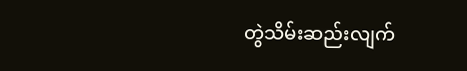တွဲသိမ်းဆည်းလျက်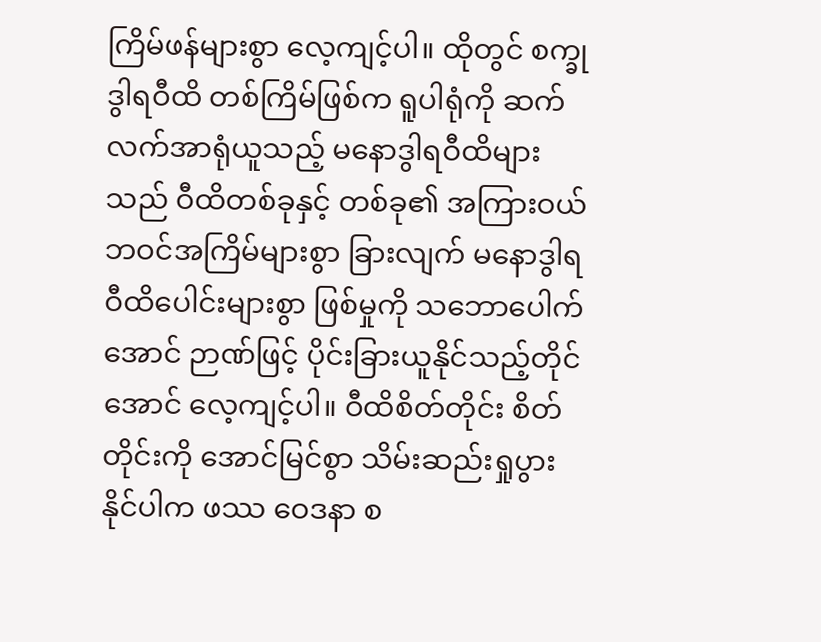ကြိမ်ဖန်များစွာ လေ့ကျင့်ပါ။ ထိုတွင် စက္ခုဒွါရဝီထိ တစ်ကြိမ်ဖြစ်က ရူပါရုံကို ဆက်လက်အာရုံယူသည့် မနောဒွါရဝီထိများသည် ဝီထိတစ်ခုနှင့် တစ်ခု၏ အကြားဝယ် ဘဝင်အကြိမ်များစွာ ခြားလျက် မနောဒွါရဝီထိပေါင်းများစွာ ဖြစ်မှုကို သဘောပေါက်အောင် ဉာဏ်ဖြင့် ပိုင်းခြားယူနိုင်သည့်တိုင်အောင် လေ့ကျင့်ပါ။ ဝီထိစိတ်တိုင်း စိတ်တိုင်းကို အောင်မြင်စွာ သိမ်းဆည်းရှုပွားနိုင်ပါက ဖဿ ဝေဒနာ စ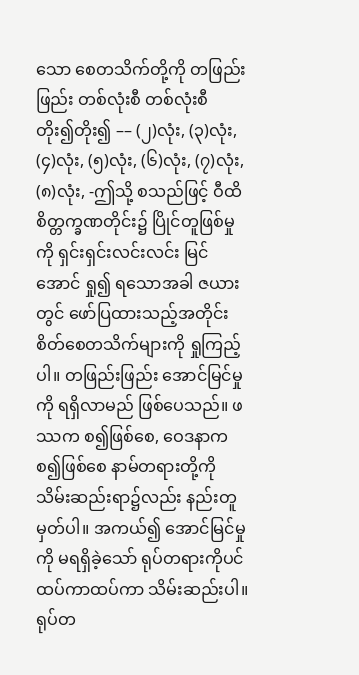သော စေတသိက်တို့ကို တဖြည်းဖြည်း တစ်လုံးစီ တစ်လုံးစီ တိုး၍တိုး၍ –– (၂)လုံး, (၃)လုံး, (၄)လုံး, (၅)လုံး, (၆)လုံး, (၇)လုံး, (၈)လုံး, -ဤသို့ စသည်ဖြင့် ဝီထိစိတ္တက္ခဏတိုင်း၌ ပြိုင်တူဖြစ်မှုကို ရှင်းရှင်းလင်းလင်း မြင်အောင် ရှု၍ ရသောအခါ ဇယားတွင် ဖော်ပြထားသည့်အတိုင်း စိတ်စေတသိက်များကို ရှုကြည့်ပါ။ တဖြည်းဖြည်း အောင်မြင်မှုကို ရရှိလာမည် ဖြစ်ပေသည်။ ဖဿက စ၍ဖြစ်စေ, ဝေဒနာက စ၍ဖြစ်စေ နာမ်တရားတို့ကို သိမ်းဆည်းရာ၌လည်း နည်းတူ မှတ်ပါ။ အကယ်၍ အောင်မြင်မှုကို မရရှိခဲ့သော် ရုပ်တရားကိုပင် ထပ်ကာထပ်ကာ သိမ်းဆည်းပါ။ ရုပ်တ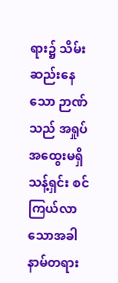ရား၌ သိမ်းဆည်းနေသော ဉာဏ်သည် အရှုပ်အထွေးမရှိ သန့်ရှင်း စင်ကြယ်လာသောအခါ နာမ်တရား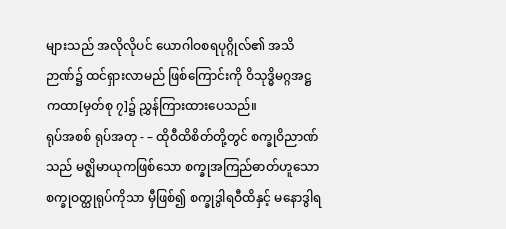များသည် အလိုလိုပင် ယောဂါဝစရပုဂ္ဂိုလ်၏ အသိဉာဏ်၌ ထင်ရှားလာမည် ဖြစ်ကြောင်းကို ဝိသုဒ္ဓိမဂ္ဂအဋ္ဌကထာ[မှတ်စု ၇]၌ ညွှန်ကြားထားပေသည်။
ရုပ်အစစ် ရုပ်အတု - – ထိုဝီထိစိတ်တို့တွင် စက္ခုဝိညာဏ်သည် မဇ္ဈိမာယုကဖြစ်သော စက္ခုအကြည်ဓာတ်ဟူသော စက္ခုဝတ္ထုရုပ်ကိုသာ မှီဖြစ်၍ စက္ခုဒွါရဝီထိနှင့် မနောဒွါရ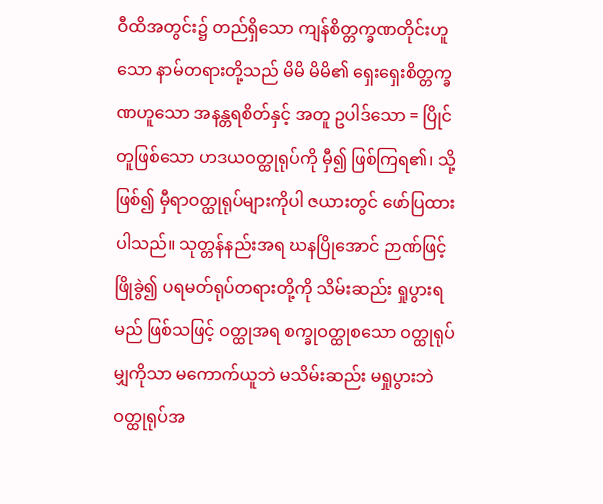ဝီထိအတွင်း၌ တည်ရှိသော ကျန်စိတ္တက္ခဏတိုင်းဟူသော နာမ်တရားတို့သည် မိမိ မိမိ၏ ရှေးရှေးစိတ္တက္ခဏဟူသော အနန္တရစိတ်နှင့် အတူ ဥပါဒ်သော = ပြိုင်တူဖြစ်သော ဟဒယဝတ္ထုရုပ်ကို မှီ၍ ဖြစ်ကြရ၏၊ သို့ဖြစ်၍ မှီရာဝတ္ထုရုပ်များကိုပါ ဇယားတွင် ဖော်ပြထားပါသည်။ သုတ္တန်နည်းအရ ဃနပြိုအောင် ဉာဏ်ဖြင့် ဖြိုခွဲ၍ ပရမတ်ရုပ်တရားတို့ကို သိမ်းဆည်း ရှုပွားရမည် ဖြစ်သဖြင့် ဝတ္ထုအရ စက္ခုဝတ္ထုစသော ဝတ္ထုရုပ်မျှကိုသာ မကောက်ယူဘဲ မသိမ်းဆည်း မရှုပွားဘဲ ဝတ္ထုရုပ်အ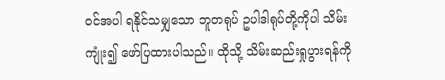ဝင်အပါ ရနိုင်သမျှသော ဘူတရုပ် ဥပါဒါရုပ်တို့ကိုပါ သိမ်းကျုံး၍ ဖော်ပြထားပါသည်။ ထိုသို့ သိမ်းဆည်းရှုပွားရန်ကို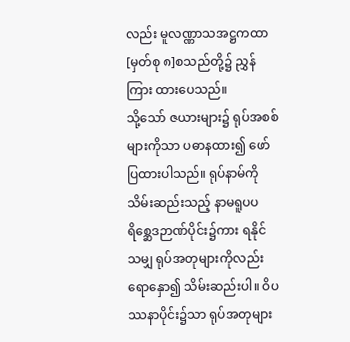လည်း မူလဏ္ဏာသအဋ္ဌကထာ[မှတ်စု ၈]စသည်တို့၌ ညွှန်ကြား ထားပေသည်။
သို့သော် ဇယားများ၌ ရုပ်အစစ်များကိုသာ ပဓာနထား၍ ဖော်ပြထားပါသည်။ ရုပ်နာမ်ကို သိမ်းဆည်းသည့် နာမရူပပရိစ္ဆေဒဉာဏ်ပိုင်း၌ကား ရနိုင်သမျှ ရုပ်အတုများကိုလည်း ရောနှော၍ သိမ်းဆည်းပါ။ ဝိပဿနာပိုင်း၌သာ ရုပ်အတုများ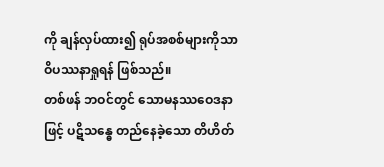ကို ချန်လှပ်ထား၍ ရုပ်အစစ်များကိုသာ ဝိပဿနာရှုရန် ဖြစ်သည်။
တစ်ဖန် ဘဝင်တွင် သောမနဿဝေဒနာဖြင့် ပဋိသန္ဓေ တည်နေခဲ့သော တိဟိတ်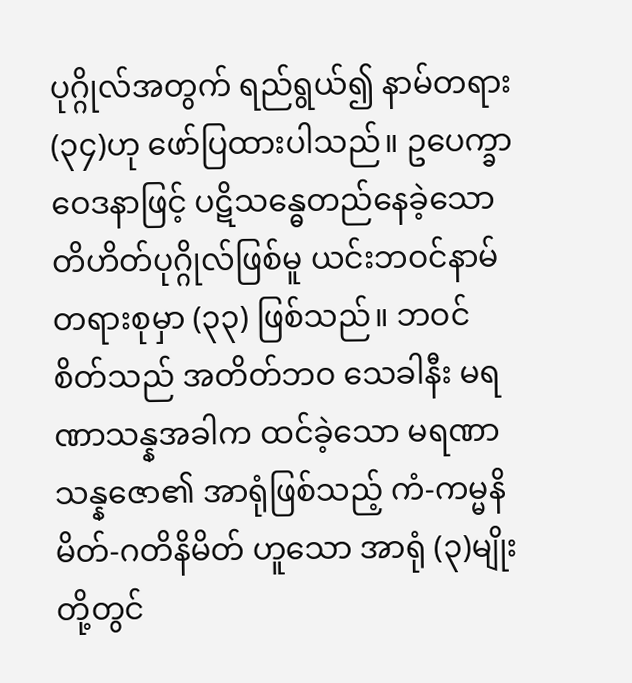ပုဂ္ဂိုလ်အတွက် ရည်ရွယ်၍ နာမ်တရား (၃၄)ဟု ဖော်ပြထားပါသည်။ ဥပေက္ခာဝေဒနာဖြင့် ပဋိသန္ဓေတည်နေခဲ့သော တိဟိတ်ပုဂ္ဂိုလ်ဖြစ်မူ ယင်းဘဝင်နာမ်တရားစုမှာ (၃၃) ဖြစ်သည်။ ဘဝင်စိတ်သည် အတိတ်ဘဝ သေခါနီး မရဏာသန္နအခါက ထင်ခဲ့သော မရဏာသန္နဇော၏ အာရုံဖြစ်သည့် ကံ-ကမ္မနိမိတ်-ဂတိနိမိတ် ဟူသော အာရုံ (၃)မျိုးတို့တွင်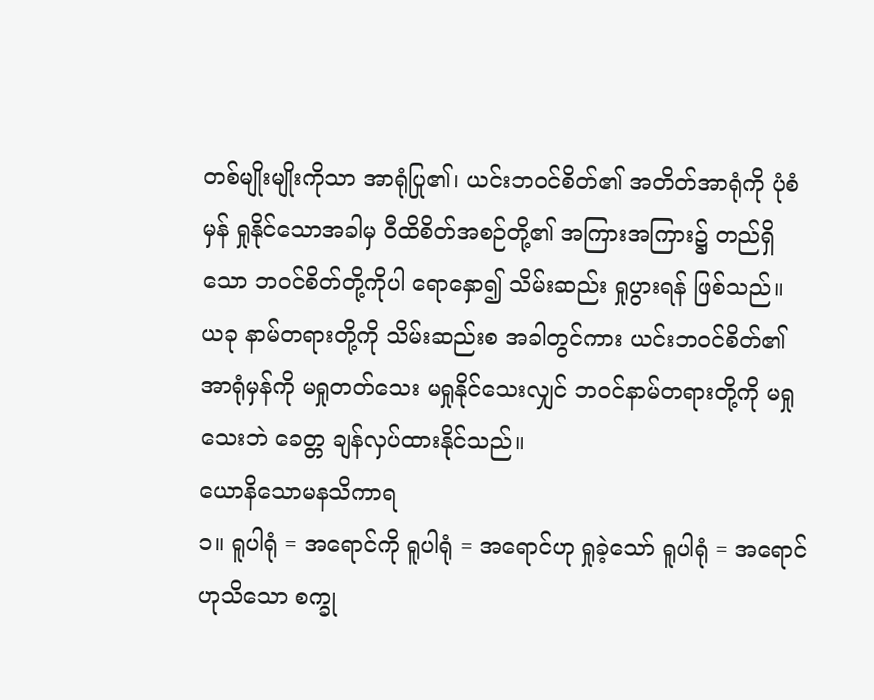တစ်မျိုးမျိုးကိုသာ အာရုံပြု၏၊ ယင်းဘဝင်စိတ်၏ အတိတ်အာရုံကို ပုံစံမှန် ရှုနိုင်သောအခါမှ ဝီထိစိတ်အစဉ်တို့၏ အကြားအကြား၌ တည်ရှိသော ဘဝင်စိတ်တို့ကိုပါ ရောနှော၍ သိမ်းဆည်း ရှုပွားရန် ဖြစ်သည်။ ယခု နာမ်တရားတို့ကို သိမ်းဆည်းစ အခါတွင်ကား ယင်းဘဝင်စိတ်၏ အာရုံမှန်ကို မရှုတတ်သေး မရှုနိုင်သေးလျှင် ဘဝင်နာမ်တရားတို့ကို မရှုသေးဘဲ ခေတ္တ ချန်လှပ်ထားနိုင်သည်။
ယောနိသောမနသိကာရ
၁။ ရူပါရုံ = အရောင်ကို ရူပါရုံ = အရောင်ဟု ရှုခဲ့သော် ရူပါရုံ = အရောင်ဟုသိသော စက္ခု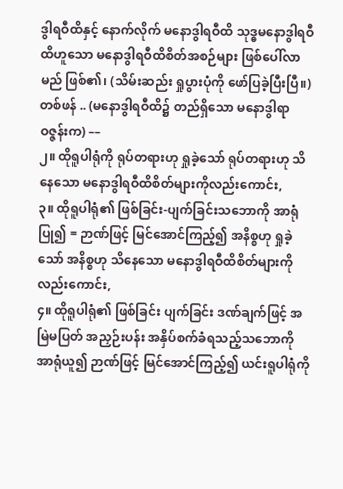ဒွါရဝီထိနှင့် နောက်လိုက် မနောဒွါရဝီထိ သုဒ္ဓမနောဒွါရဝီထိဟူသော မနောဒွါရဝီထိစိတ်အစဉ်များ ဖြစ်ပေါ်လာမည် ဖြစ်၏၊ (သိမ်းဆည်း ရှုပွားပုံကို ဖော်ပြခဲ့ပြီးပြီ။) တစ်ဖန် .. (မနောဒွါရဝီထိ၌ တည်ရှိသော မနောဒွါရာဝဇ္ဇန်းက) ––
၂။ ထိုရူပါရုံကို ရုပ်တရားဟု ရှုခဲ့သော် ရုပ်တရားဟု သိနေသော မနောဒွါရဝီထိစိတ်များကိုလည်းကောင်း,
၃။ ထိုရူပါရုံ၏ ဖြစ်ခြင်း-ပျက်ခြင်းသဘောကို အာရုံပြု၍ = ဉာဏ်ဖြင့် မြင်အောင်ကြည့်၍ အနိစ္စဟု ရှုခဲ့သော် အနိစ္စဟု သိနေသော မနောဒွါရဝီထိစိတ်များကိုလည်းကောင်း,
၄။ ထိုရူပါရုံ၏ ဖြစ်ခြင်း ပျက်ခြင်း ဒဏ်ချက်ဖြင့် အမြဲမပြတ် အညှဉ်းပန်း အနှိပ်စက်ခံရသည့်သဘောကို အာရုံယူ၍ ဉာဏ်ဖြင့် မြင်အောင်ကြည့်၍ ယင်းရူပါရုံကို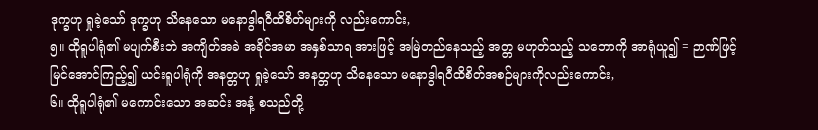ဒုက္ခဟု ရှုခဲ့သော် ဒုက္ခဟု သိနေသော မနောဒွါရဝီထိစိတ်များကို လည်းကောင်း,
၅။ ထိုရူပါရုံ၏ မပျက်စီးဘဲ အကျိတ်အခဲ အခိုင်အမာ အနှစ်သာရ အားဖြင့် အမြဲတည်နေသည့် အတ္တ မဟုတ်သည့် သဘောကို အာရုံယူ၍ = ဉာဏ်ဖြင့် မြင်အောင်ကြည့်၍ ယင်းရူပါရုံကို အနတ္တဟု ရှုခဲ့သော် အနတ္တဟု သိနေသော မနောဒွါရဝီထိစိတ်အစဉ်များကိုလည်းကောင်း,
၆။ ထိုရူပါရုံ၏ မကောင်းသော အဆင်း အနံ့ စသည်တို့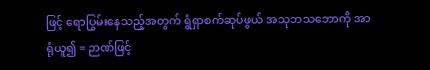ဖြင့် ရောပြွမ်းနေသည့်အတွက် ရွံရှာစက်ဆုပ်ဖွယ် အသုဘသဘောကို အာရုံယူ၍ = ဉာဏ်ဖြင့်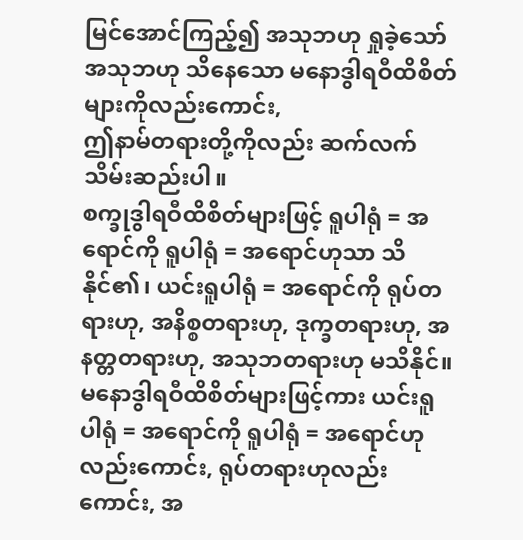မြင်အောင်ကြည့်၍ အသုဘဟု ရှုခဲ့သော် အသုဘဟု သိနေသော မနောဒွါရဝီထိစိတ်များကိုလည်းကောင်း,
ဤနာမ်တရားတို့ကိုလည်း ဆက်လက် သိမ်းဆည်းပါ။
စက္ခုဒွါရဝီထိစိတ်များဖြင့် ရူပါရုံ = အရောင်ကို ရူပါရုံ = အရောင်ဟုသာ သိနိုင်၏၊ ယင်းရူပါရုံ = အရောင်ကို ရုပ်တရားဟု, အနိစ္စတရားဟု, ဒုက္ခတရားဟု, အနတ္တတရားဟု, အသုဘတရားဟု မသိနိုင်။ မနောဒွါရဝီထိစိတ်များဖြင့်ကား ယင်းရူပါရုံ = အရောင်ကို ရူပါရုံ = အရောင်ဟုလည်းကောင်း, ရုပ်တရားဟုလည်းကောင်း, အ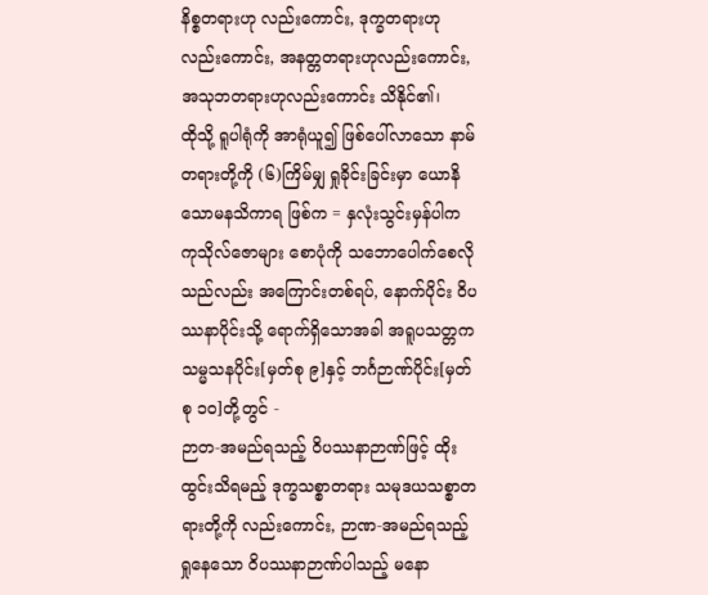နိစ္စတရားဟု လည်းကောင်း, ဒုက္ခတရားဟုလည်းကောင်း, အနတ္တတရားဟုလည်းကောင်း, အသုဘတရားဟုလည်းကောင်း သိနိုင်၏၊
ထိုသို့ ရူပါရုံကို အာရုံယူ၍ ဖြစ်ပေါ်လာသော နာမ်တရားတို့ကို (၆)ကြိမ်မျှ ရှုခိုင်းခြင်းမှာ ယောနိသောမနသိကာရ ဖြစ်က = နှလုံးသွင်းမှန်ပါက ကုသိုလ်ဇောများ စောပုံကို သဘောပေါက်စေလိုသည်လည်း အကြောင်းတစ်ရပ်, နောက်ပိုင်း ဝိပဿနာပိုင်းသို့ ရောက်ရှိသောအခါ အရူပသတ္တကသမ္မသနပိုင်း[မှတ်စု ၉]နှင့် ဘင်္ဂဉာဏ်ပိုင်း[မှတ်စု ၁၀]တို့တွင် -
ဉာတ-အမည်ရသည့် ဝိပဿနာဉာဏ်ဖြင့် ထိုးထွင်းသိရမည့် ဒုက္ခသစ္စာတရား သမုဒယသစ္စာတရားတို့ကို လည်းကောင်း, ဉာဏ-အမည်ရသည့် ရှုနေသော ဝိပဿနာဉာဏ်ပါသည့် မနော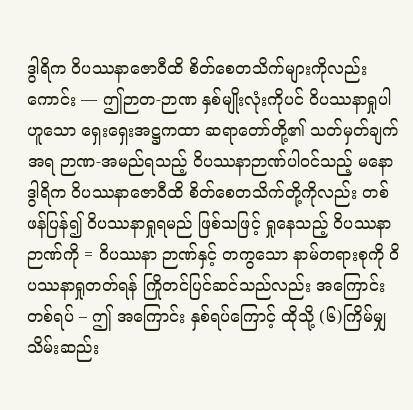ဒွါရိက ဝိပဿနာဇောဝီထိ စိတ်စေတသိက်များကိုလည်းကောင်း –– ဤဉာတ-ဉာဏ နှစ်မျိုးလုံးကိုပင် ဝိပဿနာရှုပါဟူသော ရှေးရှေးအဋ္ဌကထာ ဆရာတော်တို့၏ သတ်မှတ်ချက်အရ ဉာဏ-အမည်ရသည့် ဝိပဿနာဉာဏ်ပါဝင်သည့် မနောဒွါရိက ဝိပဿနာဇောဝီထိ စိတ်စေတသိက်တို့ကိုလည်း တစ်ဖန်ပြန်၍ ဝိပဿနာရှုရမည် ဖြစ်သဖြင့် ရှုနေသည့် ဝိပဿနာဉာဏ်ကို = ဝိပဿနာ ဉာဏ်နှင့် တကွသော နာမ်တရားစုကို ဝိပဿနာရှုတတ်ရန် ကြိုတင်ပြင်ဆင်သည်လည်း အကြောင်းတစ်ရပ် – ဤ အကြောင်း နှစ်ရပ်ကြောင့် ထိုသို့ (၆)ကြိမ်မျှ သိမ်းဆည်း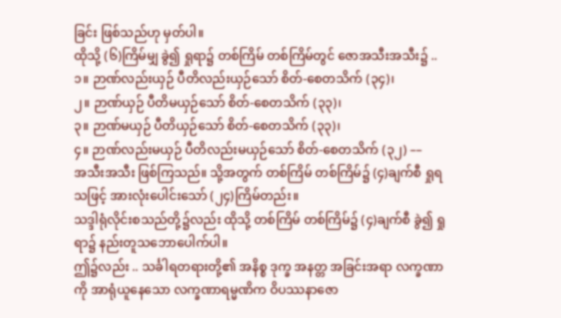ခြင်း ဖြစ်သည်ဟု မှတ်ပါ။
ထိုသို့ (၆)ကြိမ်မျှ ခွဲ၍ ရှုရာ၌ တစ်ကြိမ် တစ်ကြိမ်တွင် ဇောအသီးအသီး၌ ..
၁။ ဉာဏ်လည်းယှဉ် ပီတိလည်းယှဉ်သော် စိတ်-စေတသိက် (၃၄)၊
၂။ ဉာဏ်ယှဉ် ပီတိမယှဉ်သော် စိတ်-စေတသိက် (၃၃)၊
၃။ ဉာဏ်မယှဉ် ပီတိယှဉ်သော် စိတ်-စေတသိက် (၃၃)၊
၄။ ဉာဏ်လည်းမယှဉ် ပီတိလည်းမယှဉ်သော် စိတ်-စေတသိက် (၃၂) ––
အသီးအသီး ဖြစ်ကြသည်။ သို့အတွက် တစ်ကြိမ် တစ်ကြိမ်၌ (၄)ချက်စီ ရှုရသဖြင့် အားလုံးပေါင်းသော် (၂၄)ကြိမ်တည်း။
သဒ္ဒါရုံလိုင်းစသည်တို့၌လည်း ထိုသို့ တစ်ကြိမ် တစ်ကြိမ်၌ (၄)ချက်စီ ခွဲ၍ ရှုရာ၌ နည်းတူသဘောပေါက်ပါ။
ဤ၌လည်း .. သင်္ခါရတရားတို့၏ အနိစ္စ ဒုက္ခ အနတ္တ အခြင်းအရာ လက္ခဏာကို အာရုံယူနေသော လက္ခဏာရမ္မဏိက ဝိပဿနာဇော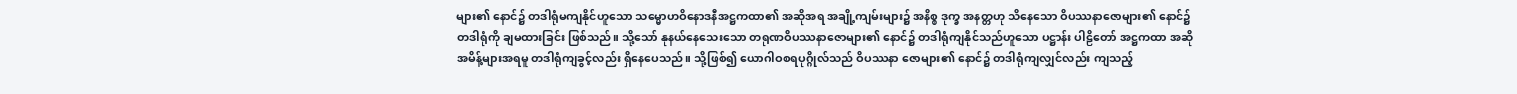များ၏ နောင်၌ တဒါရုံမကျနိုင်ဟူသော သမ္မောဟဝိနောဒနီအဋ္ဌကထာ၏ အဆိုအရ အချို့ကျမ်းများ၌ အနိစ္စ ဒုက္ခ အနတ္တဟု သိနေသော ဝိပဿနာဇောများ၏ နောင်၌ တဒါရုံကို ချမထားခြင်း ဖြစ်သည်။ သို့သော် နုနယ်နေသေးသော တရုဏဝိပဿနာဇောများ၏ နောင်၌ တဒါရုံကျနိုင်သည်ဟူသော ပဋ္ဌာန်း ပါဠိတော် အဋ္ဌကထာ အဆိုအမိန့်များအရမူ တဒါရုံကျခွင့်လည်း ရှိနေပေသည်။ သို့ဖြစ်၍ ယောဂါဝစရပုဂ္ဂိုလ်သည် ဝိပဿနာ ဇောများ၏ နောင်၌ တဒါရုံကျလျှင်လည်း ကျသည့်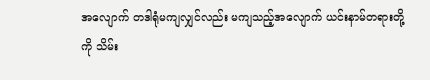အလျောက် တဒါရုံမကျလျှင်လည်း မကျသည့်အလျောက် ယင်းနာမ်တရားတို့ကို သိမ်း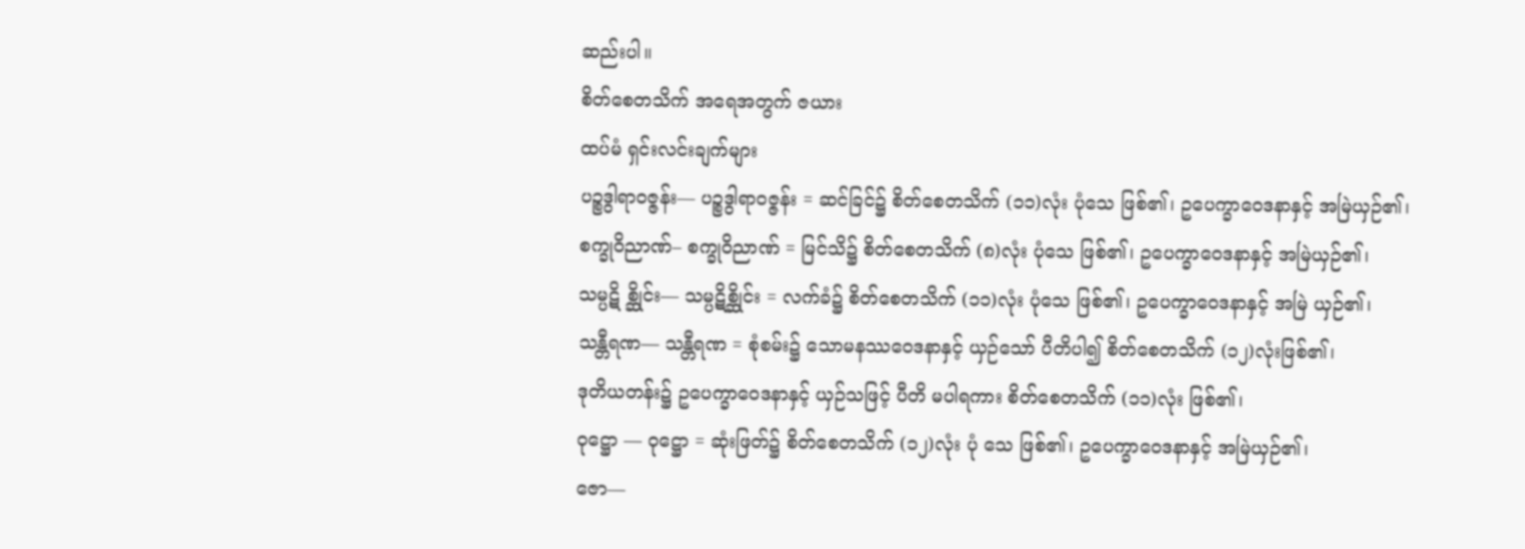ဆည်းပါ။
စိတ်စေတသိက် အရေအတွက် ဇယား
ထပ်မံ ရှင်းလင်းချက်များ
ပဉ္စဒွါရာဝဇ္ဇန်း–– ပဉ္စဒွါရာဝဇ္ဇန်း = ဆင်ခြင်၌ စိတ်စေတသိက် (၁၁)လုံး ပုံသေ ဖြစ်၏၊ ဥပေက္ခာဝေဒနာနှင့် အမြဲယှဉ်၏၊
စက္ခုဝိညာဏ်– စက္ခုဝိညာဏ် = မြင်သိ၌ စိတ်စေတသိက် (၈)လုံး ပုံသေ ဖြစ်၏၊ ဥပေက္ခာဝေဒနာနှင့် အမြဲယှဉ်၏၊
သမ္ပဋိ စ္ဆိုင်း–– သမ္ပဋိစ္ဆိုင်း = လက်ခံ၌ စိတ်စေတသိက် (၁၁)လုံး ပုံသေ ဖြစ်၏၊ ဥပေက္ခာဝေဒနာနှင့် အမြဲ ယှဉ်၏၊
သန္တီရဏ–– သန္တီရဏ = စုံစမ်း၌ သောမနဿဝေဒနာနှင့် ယှဉ်သော် ပီတိပါ၍ စိတ်စေတသိက် (၁၂)လုံးဖြစ်၏၊
ဒုတိယတန်း၌ ဥပေက္ခာဝေဒနာနှင့် ယှဉ်သဖြင့် ပီတိ မပါရကား စိတ်စေတသိက် (၁၁)လုံး ဖြစ်၏၊
ဝုဋ္ဌော –– ဝုဋ္ဌော = ဆုံးဖြတ်၌ စိတ်စေတသိက် (၁၂)လုံး ပုံ သေ ဖြစ်၏၊ ဥပေက္ခာဝေဒနာနှင့် အမြဲယှဉ်၏၊
ဇော––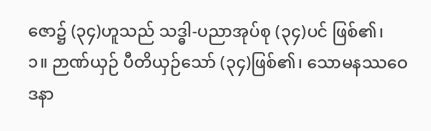ဇော၌ (၃၄)ဟူသည် သဒ္ဓါ-ပညာအုပ်စု (၃၄)ပင် ဖြစ်၏၊
၁။ ဉာဏ်ယှဉ် ပီတိယှဉ်သော် (၃၄)ဖြစ်၏၊ သောမနဿဝေဒနာ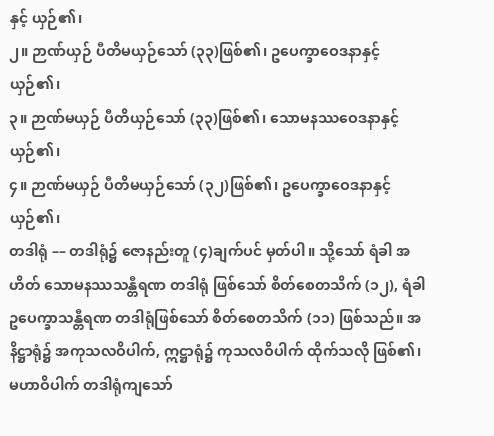နှင့် ယှဉ်၏၊
၂။ ဉာဏ်ယှဉ် ပီတိမယှဉ်သော် (၃၃)ဖြစ်၏၊ ဥပေက္ခာဝေဒနာနှင့် ယှဉ်၏၊
၃။ ဉာဏ်မယှဉ် ပီတိယှဉ်သော် (၃၃)ဖြစ်၏၊ သောမနဿဝေဒနာနှင့်ယှဉ်၏၊
၄။ ဉာဏ်မယှဉ် ပီတိမယှဉ်သော် (၃၂)ဖြစ်၏၊ ဥပေက္ခာဝေဒနာနှင့် ယှဉ်၏၊
တဒါရုံ –– တဒါရုံ၌ ဇောနည်းတူ (၄)ချက်ပင် မှတ်ပါ။ သို့သော် ရံခါ အဟိတ် သောမနဿသန္တီရဏ တဒါရုံ ဖြစ်သော် စိတ်စေတသိက် (၁၂), ရံခါ ဥပေက္ခာသန္တီရဏ တဒါရုံဖြစ်သော် စိတ်စေတသိက် (၁၁) ဖြစ်သည်။ အနိဋ္ဌာရုံ၌ အကုသလဝိပါက်, ဣဋ္ဌာရုံ၌ ကုသလဝိပါက် ထိုက်သလို ဖြစ်၏၊ မဟာဝိပါက် တဒါရုံကျသော်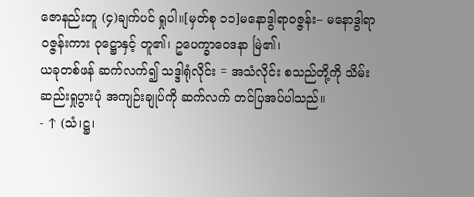ဇောနည်းတူ (၄)ချက်ပင် ရှုပါ။[မှတ်စု ၁၁]မနောဒွါရာဝဇ္ဇန်း– မနောဒွါရာဝဇ္ဇန်းကား ဝုဋ္ဌောနှင့် တူ၏၊ ဥပေက္ခာဝေဒနာ မြဲ၏၊
ယခုတစ်ဖန် ဆက်လက်၍ သဒ္ဒါရုံလိုင်း = အသံလိုင်း စသည်တို့ကို သိမ်းဆည်းရှုပွားပုံ အကျဉ်းချုပ်ကို ဆက်လက် တင်ပြအပ်ပါသည်။
- ↑ (သံ၊ဋ္ဌ၊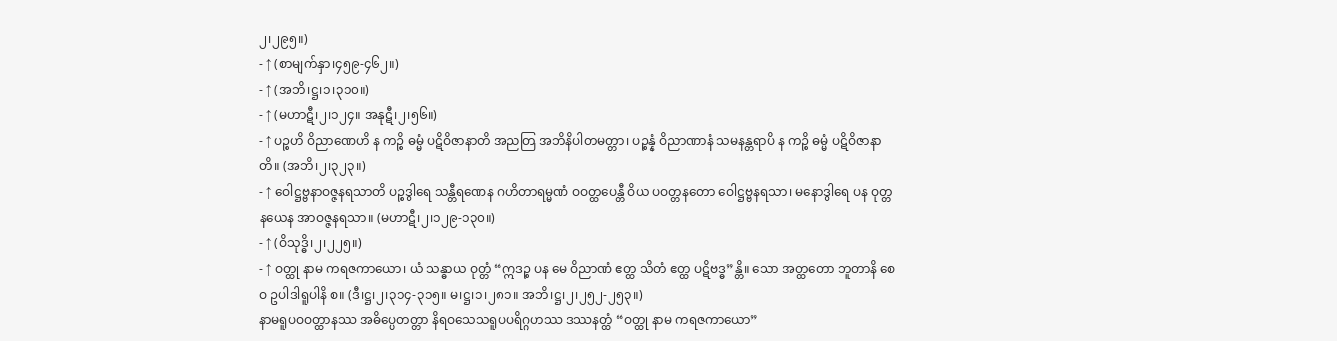၂၊၂၉၅။)
- ↑ (စာမျက်နှာ၊၄၅၉-၄၆၂။)
- ↑ (အဘိ၊ဋ္ဌ၊၁၊၃၁၀။)
- ↑ (မဟာဋီ၊၂၊၁၂၄။ အနုဋီ၊၂၊၅၆။)
- ↑ ပဉ္စဟိ ဝိညာဏေဟိ န ကဉ္စိ ဓမ္မံ ပဋိဝိဇာနာတိ အညတြ အဘိနိပါတမတ္တာ၊ ပဉ္စန္နံ ဝိညာဏာနံ သမနန္တရာပိ န ကဉ္စိ ဓမ္မံ ပဋိဝိဇာနာတိ။ (အဘိ၊၂၊၃၂၃။)
- ↑ ဝေါဋ္ဌဗ္ဗနာဝဇ္ဇနရသာတိ ပဉ္စဒွါရေ သန္တီရဏေန ဂဟိတာရမ္မဏံ ဝဝတ္ထပေန္တီ ဝိယ ပဝတ္တနတော ဝေါဋ္ဌဗ္ဗနရသာ၊ မနောဒွါရေ ပန ဝုတ္တနယေန အာဝဇ္ဇနရသာ။ (မဟာဋီ၊၂၊၁၂၉-၁၃၀။)
- ↑ (ဝိသုဒ္ဓိ၊၂၊၂၂၅။)
- ↑ ဝတ္ထု နာမ ကရဇကာယော၊ ယံ သန္ဓာယ ဝုတ္တံ “ဣဒဉ္စ ပန မေ ဝိညာဏံ ဧတ္ထ သိတံ ဧတ္ထ ပဋိဗဒ္ဓ”န္တိ။ သော အတ္ထတော ဘူတာနိ စေဝ ဥပါဒါရူပါနိ စ။ (ဒီ၊ဋ္ဌ၊၂၊၃၁၄-၃၁၅။ မ၊ဋ္ဌ၊၁၊၂၈၁။ အဘိ၊ဋ္ဌ၊၂၊၂၅၂-၂၅၃။)
နာမရူပဝဝတ္ထာနဿ အဓိပ္ပေတတ္တာ နိရဝသေသရူပပရိဂ္ဂဟဿ ဒဿနတ္ထံ “ဝတ္ထု နာမ ကရဇကာယော”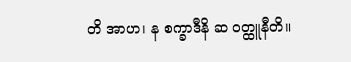တိ အာဟ၊ န စက္ခာဒီနိ ဆ ဝတ္ထူနီတိ။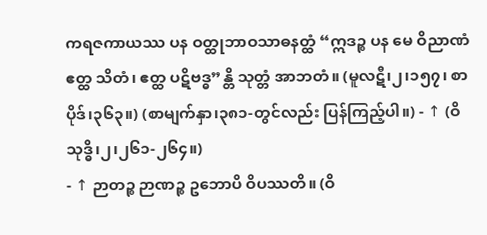ကရဇကာယဿ ပန ဝတ္ထုဘာဝသာဓနတ္ထံ “ဣဒဉ္စ ပန မေ ဝိညာဏံ ဧတ္ထ သိတံ၊ ဧတ္ထ ပဋိဗဒ္ဓ”န္တိ သုတ္တံ အာဘတံ။ (မူလဋီ၊၂၊၁၅၇၊ စာပိုဒ်၊၃၆၃။) (စာမျက်နှာ၊၃၈၁-တွင်လည်း ပြန်ကြည့်ပါ။) - ↑ (ဝိသုဒ္ဓိ၊၂၊၂၆၁-၂၆၄။)
- ↑ ဉာတဉ္စ ဉာဏဉ္စ ဥဘောပိ ဝိပဿတိ။ (ဝိ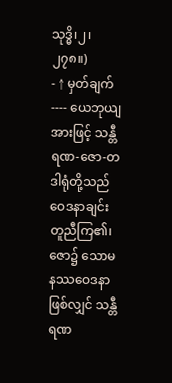သုဒ္ဓိ၊၂၊၂၇၈။)
- ↑ မှတ်ချက်---- ယေဘုယျအားဖြင့် သန္တီရဏ-ဇော-တဒါရုံတို့သည် ဝေဒနာချင်း တူညီကြ၏၊ ဇော၌ သောမနဿဝေဒနာဖြစ်လျှင် သန္တီရဏ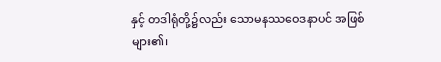နှင့် တဒါရုံတို့၌လည်း သောမနဿဝေဒနာပင် အဖြစ်များ၏၊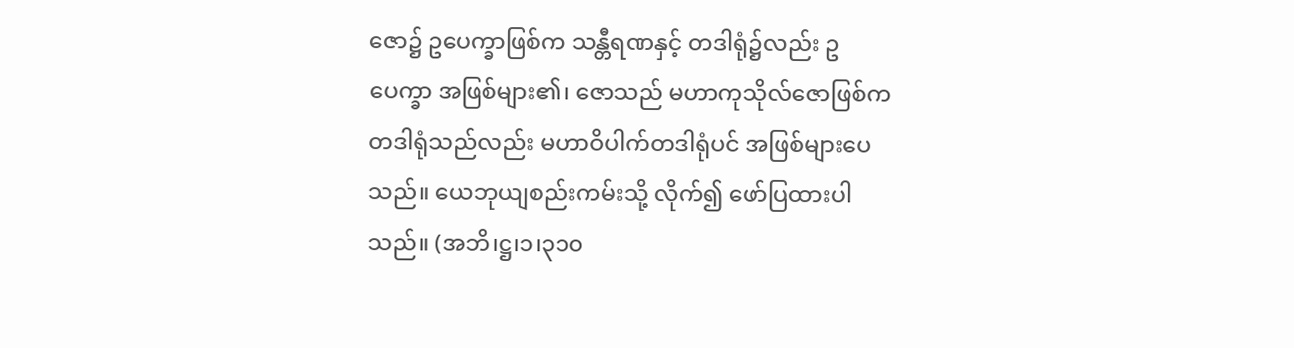ဇော၌ ဥပေက္ခာဖြစ်က သန္တီရဏနှင့် တဒါရုံ၌လည်း ဥပေက္ခာ အဖြစ်များ၏၊ ဇောသည် မဟာကုသိုလ်ဇောဖြစ်က တဒါရုံသည်လည်း မဟာဝိပါက်တဒါရုံပင် အဖြစ်များပေသည်။ ယေဘုယျစည်းကမ်းသို့ လိုက်၍ ဖော်ပြထားပါသည်။ (အဘိ၊ဋ္ဌ၊၁၊၃၁၀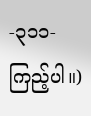-၃၁၁- ကြည့်ပါ။)